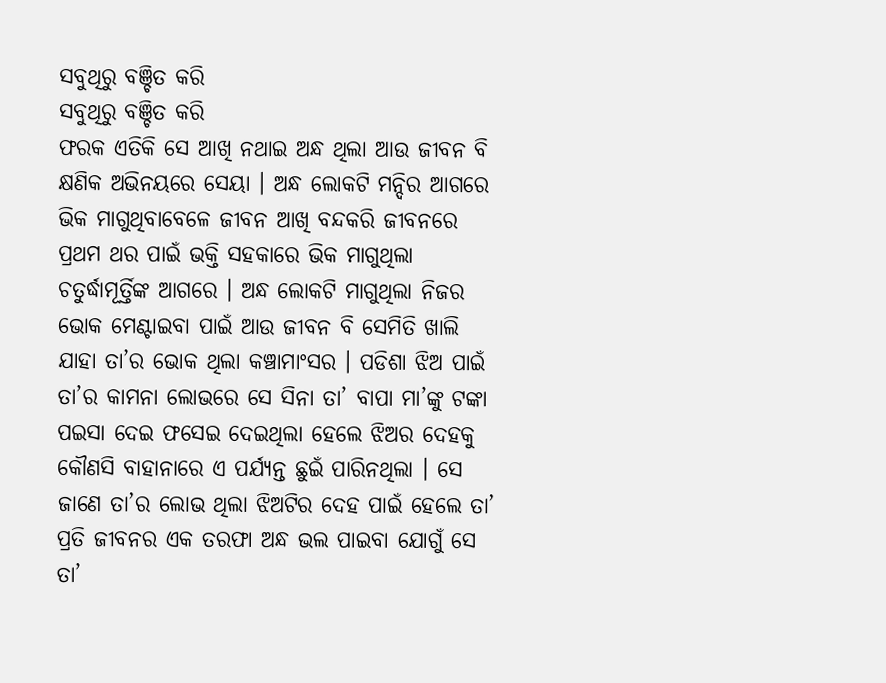ସବୁଥିରୁ ବଞ୍ଚିତ କରି
ସବୁଥିରୁ ବଞ୍ଚିତ କରି
ଫରକ ଏତିକି ସେ ଆଖି ନଥାଇ ଅନ୍ଧ ଥିଲା ଆଉ ଜୀବନ ବି କ୍ଷଣିକ ଅଭିନୟରେ ସେୟା । ଅନ୍ଧ ଲୋକଟି ମନ୍ଦିର ଆଗରେ ଭିକ ମାଗୁଥିବାବେଳେ ଜୀବନ ଆଖି ବନ୍ଦକରି ଜୀବନରେ ପ୍ରଥମ ଥର ପାଇଁ ଭକ୍ତି ସହକାରେ ଭିକ ମାଗୁଥିଲା ଚତୁର୍ଦ୍ଧାମୂର୍ତ୍ତିଙ୍କ ଆଗରେ । ଅନ୍ଧ ଲୋକଟି ମାଗୁଥିଲା ନିଜର ଭୋକ ମେଣ୍ଟାଇବା ପାଇଁ ଆଉ ଜୀବନ ବି ସେମିତି ଖାଲି ଯାହା ତା’ର ଭୋକ ଥିଲା କଞ୍ଚାମାଂସର । ପଡିଶା ଝିଅ ପାଇଁ ତା’ର କାମନା ଲୋଭରେ ସେ ସିନା ତା’ ବାପା ମା’ଙ୍କୁ ଟଙ୍କା ପଇସା ଦେଇ ଫସେଇ ଦେଇଥିଲା ହେଲେ ଝିଅର ଦେହକୁ କୌଣସି ବାହାନାରେ ଏ ପର୍ଯ୍ୟନ୍ତ ଛୁଇଁ ପାରିନଥିଲା । ସେ ଜାଣେ ତା’ର ଲୋଭ ଥିଲା ଝିଅଟିର ଦେହ ପାଇଁ ହେଲେ ତା’ ପ୍ରତି ଜୀବନର ଏକ ତରଫା ଅନ୍ଧ ଭଲ ପାଇବା ଯୋଗୁଁ ସେ ତା’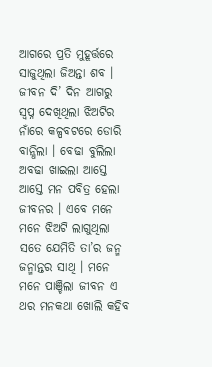ଆଗରେ ପ୍ରତି ମୁହୂର୍ତ୍ତରେ ସାଜୁଥିଲା ଜିଅନ୍ତା ଶବ ।
ଜୀବନ ଦି’ ଦିନ ଆଗରୁ ସ୍ଵପ୍ନ ଦେଖିଥିଲା ଝିଅଟିର ନାଁରେ କଳ୍ପବଟରେ ଡୋରି ବାନ୍ଧିଲା । ବେଢା ବୁଲିଲା ଅବଢା ଖାଇଲା ଆସ୍ତେ ଆସ୍ତେ ମନ ପବିତ୍ର ହେଲା ଜୀବନର । ଏବେ ମନେ ମନେ ଝିଅଟି ଲାଗୁଥିଲା ସତେ ଯେମିତି ତା’ର ଜନ୍ମ ଜନ୍ମାନ୍ତର ସାଥି । ମନେ ମନେ ପାଞ୍ଚିଲା ଜୀବନ ଏ ଥର ମନକଥା ଖୋଲି କହିବ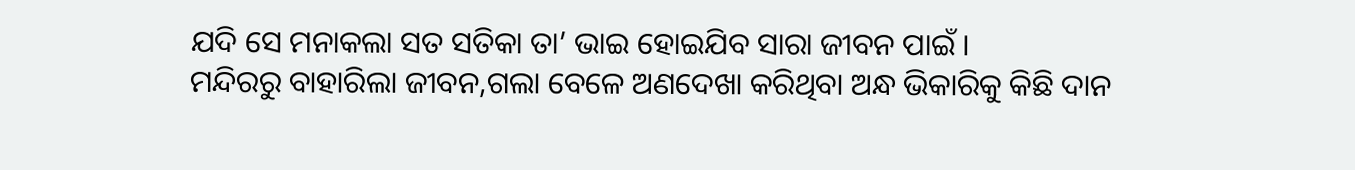ଯଦି ସେ ମନାକଲା ସତ ସତିକା ତା’ ଭାଇ ହୋଇଯିବ ସାରା ଜୀବନ ପାଇଁ ।
ମନ୍ଦିରରୁ ବାହାରିଲା ଜୀବନ,ଗଲା ବେଳେ ଅଣଦେଖା କରିଥିବା ଅନ୍ଧ ଭିକାରିକୁ କିଛି ଦାନ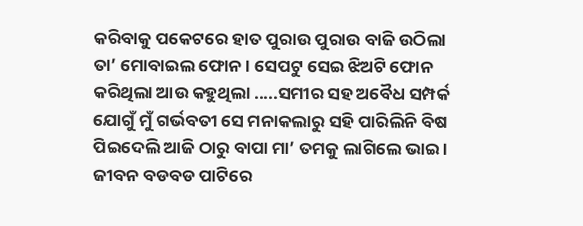କରିବାକୁ ପକେଟରେ ହାତ ପୁରାଉ ପୁରାଉ ବାଜି ଉଠିଲା ତା’ ମୋବାଇଲ ଫୋନ । ସେପଟୁ ସେଇ ଝିଅଟି ଫୋନ କରିଥିଲା ଆଉ କହୁଥିଲା .....ସମୀର ସହ ଅବୈଧ ସମ୍ପର୍କ ଯୋଗୁଁ ମୁଁ ଗର୍ଭବତୀ ସେ ମନାକଲାରୁ ସହି ପାରିଲିନି ବିଷ ପିଇଦେଲି ଆଜି ଠାରୁ ବାପା ମା’ ତମକୁ ଲାଗିଲେ ଭାଇ । ଜୀବନ ବଡବଡ ପାଟିରେ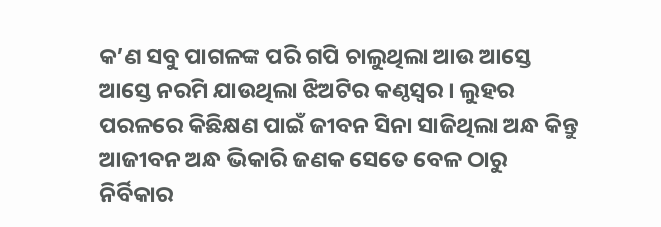କ’ଣ ସବୁ ପାଗଳଙ୍କ ପରି ଗପି ଚାଲୁଥିଲା ଆଉ ଆସ୍ତେ ଆସ୍ତେ ନରମି ଯାଉଥିଲା ଝିଅଟିର କଣ୍ଠସ୍ଵର । ଲୁହର ପରଳରେ କିଛିକ୍ଷଣ ପାଇଁ ଜୀବନ ସିନା ସାଜିଥିଲା ଅନ୍ଧ କିନ୍ତୁ ଆଜୀବନ ଅନ୍ଧ ଭିକାରି ଜଣକ ସେତେ ବେଳ ଠାରୁ ନିର୍ବିକାର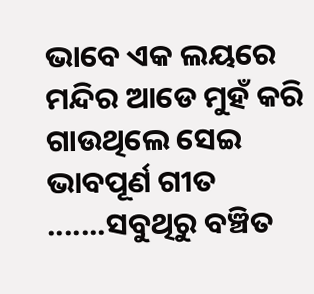ଭାବେ ଏକ ଲୟରେ ମନ୍ଦିର ଆଡେ ମୁହଁ କରି ଗାଉଥିଲେ ସେଇ ଭାବପୂର୍ଣ ଗୀତ .......ସବୁଥିରୁ ବଞ୍ଚିତ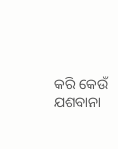କରି କେଉଁ ଯଶବାନା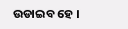ଉଡାଇବ ହେ ।